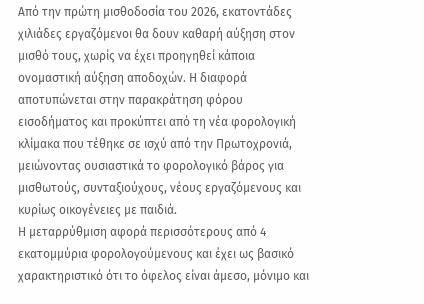Από την πρώτη μισθοδοσία του 2026, εκατοντάδες χιλιάδες εργαζόμενοι θα δουν καθαρή αύξηση στον μισθό τους, χωρίς να έχει προηγηθεί κάποια ονομαστική αύξηση αποδοχών. Η διαφορά αποτυπώνεται στην παρακράτηση φόρου εισοδήματος και προκύπτει από τη νέα φορολογική κλίμακα που τέθηκε σε ισχύ από την Πρωτοχρονιά, μειώνοντας ουσιαστικά το φορολογικό βάρος για μισθωτούς, συνταξιούχους, νέους εργαζόμενους και κυρίως οικογένειες με παιδιά.
Η μεταρρύθμιση αφορά περισσότερους από 4 εκατομμύρια φορολογούμενους και έχει ως βασικό χαρακτηριστικό ότι το όφελος είναι άμεσο, μόνιμο και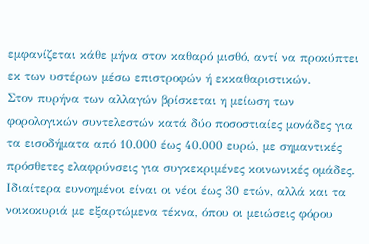εμφανίζεται κάθε μήνα στον καθαρό μισθό, αντί να προκύπτει εκ των υστέρων μέσω επιστροφών ή εκκαθαριστικών.
Στον πυρήνα των αλλαγών βρίσκεται η μείωση των φορολογικών συντελεστών κατά δύο ποσοστιαίες μονάδες για τα εισοδήματα από 10.000 έως 40.000 ευρώ, με σημαντικές πρόσθετες ελαφρύνσεις για συγκεκριμένες κοινωνικές ομάδες.
Ιδιαίτερα ευνοημένοι είναι οι νέοι έως 30 ετών, αλλά και τα νοικοκυριά με εξαρτώμενα τέκνα, όπου οι μειώσεις φόρου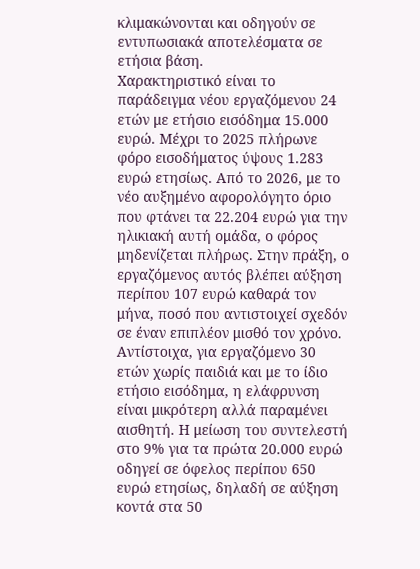κλιμακώνονται και οδηγούν σε εντυπωσιακά αποτελέσματα σε ετήσια βάση.
Χαρακτηριστικό είναι το παράδειγμα νέου εργαζόμενου 24 ετών με ετήσιο εισόδημα 15.000 ευρώ. Μέχρι το 2025 πλήρωνε φόρο εισοδήματος ύψους 1.283 ευρώ ετησίως. Από το 2026, με το νέο αυξημένο αφορολόγητο όριο που φτάνει τα 22.204 ευρώ για την ηλικιακή αυτή ομάδα, ο φόρος μηδενίζεται πλήρως. Στην πράξη, ο εργαζόμενος αυτός βλέπει αύξηση περίπου 107 ευρώ καθαρά τον μήνα, ποσό που αντιστοιχεί σχεδόν σε έναν επιπλέον μισθό τον χρόνο.
Αντίστοιχα, για εργαζόμενο 30 ετών χωρίς παιδιά και με το ίδιο ετήσιο εισόδημα, η ελάφρυνση είναι μικρότερη αλλά παραμένει αισθητή. Η μείωση του συντελεστή στο 9% για τα πρώτα 20.000 ευρώ οδηγεί σε όφελος περίπου 650 ευρώ ετησίως, δηλαδή σε αύξηση κοντά στα 50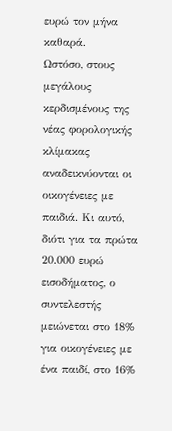ευρώ τον μήνα καθαρά.
Ωστόσο, στους μεγάλους κερδισμένους της νέας φορολογικής κλίμακας αναδεικνύονται οι οικογένειες με παιδιά. Κι αυτό, διότι για τα πρώτα 20.000 ευρώ εισοδήματος, ο συντελεστής μειώνεται στο 18% για οικογένειες με ένα παιδί, στο 16%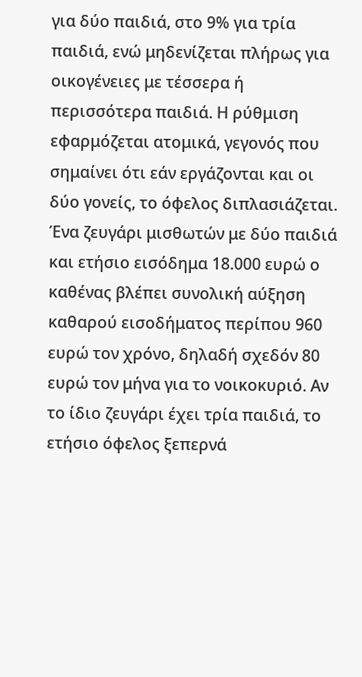για δύο παιδιά, στο 9% για τρία παιδιά, ενώ μηδενίζεται πλήρως για οικογένειες με τέσσερα ή περισσότερα παιδιά. Η ρύθμιση εφαρμόζεται ατομικά, γεγονός που σημαίνει ότι εάν εργάζονται και οι δύο γονείς, το όφελος διπλασιάζεται.
Ένα ζευγάρι μισθωτών με δύο παιδιά και ετήσιο εισόδημα 18.000 ευρώ ο καθένας βλέπει συνολική αύξηση καθαρού εισοδήματος περίπου 960 ευρώ τον χρόνο, δηλαδή σχεδόν 80 ευρώ τον μήνα για το νοικοκυριό. Αν το ίδιο ζευγάρι έχει τρία παιδιά, το ετήσιο όφελος ξεπερνά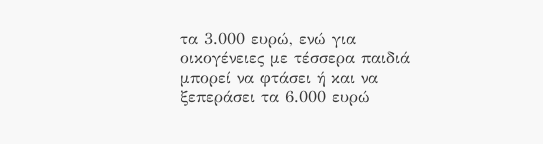τα 3.000 ευρώ, ενώ για οικογένειες με τέσσερα παιδιά μπορεί να φτάσει ή και να ξεπεράσει τα 6.000 ευρώ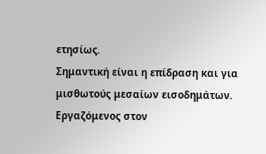ετησίως.
Σημαντική είναι η επίδραση και για μισθωτούς μεσαίων εισοδημάτων. Εργαζόμενος στον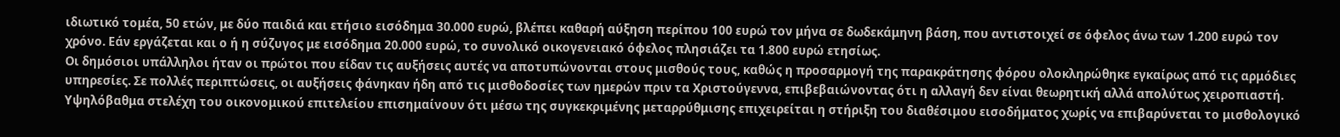ιδιωτικό τομέα, 50 ετών, με δύο παιδιά και ετήσιο εισόδημα 30.000 ευρώ, βλέπει καθαρή αύξηση περίπου 100 ευρώ τον μήνα σε δωδεκάμηνη βάση, που αντιστοιχεί σε όφελος άνω των 1.200 ευρώ τον χρόνο. Εάν εργάζεται και ο ή η σύζυγος με εισόδημα 20.000 ευρώ, το συνολικό οικογενειακό όφελος πλησιάζει τα 1.800 ευρώ ετησίως.
Οι δημόσιοι υπάλληλοι ήταν οι πρώτοι που είδαν τις αυξήσεις αυτές να αποτυπώνονται στους μισθούς τους, καθώς η προσαρμογή της παρακράτησης φόρου ολοκληρώθηκε εγκαίρως από τις αρμόδιες υπηρεσίες. Σε πολλές περιπτώσεις, οι αυξήσεις φάνηκαν ήδη από τις μισθοδοσίες των ημερών πριν τα Χριστούγεννα, επιβεβαιώνοντας ότι η αλλαγή δεν είναι θεωρητική αλλά απολύτως χειροπιαστή.
Υψηλόβαθμα στελέχη του οικονομικού επιτελείου επισημαίνουν ότι μέσω της συγκεκριμένης μεταρρύθμισης επιχειρείται η στήριξη του διαθέσιμου εισοδήματος χωρίς να επιβαρύνεται το μισθολογικό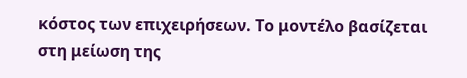κόστος των επιχειρήσεων. Το μοντέλο βασίζεται στη μείωση της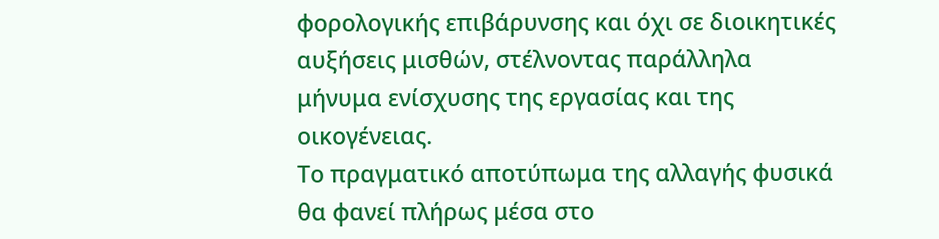φορολογικής επιβάρυνσης και όχι σε διοικητικές αυξήσεις μισθών, στέλνοντας παράλληλα μήνυμα ενίσχυσης της εργασίας και της οικογένειας.
Το πραγματικό αποτύπωμα της αλλαγής φυσικά θα φανεί πλήρως μέσα στο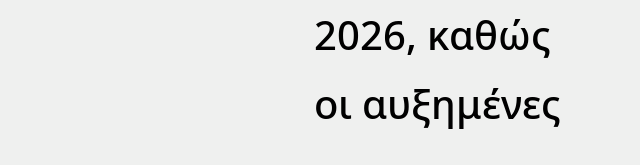2026, καθώς οι αυξημένες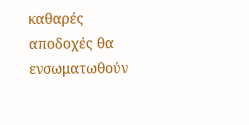καθαρές αποδοχές θα ενσωματωθούν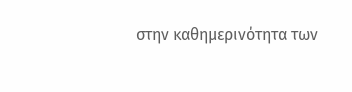στην καθημερινότητα των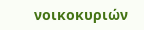νοικοκυριών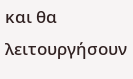και θα λειτουργήσουν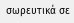σωρευτικά σε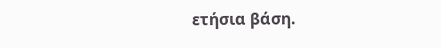ετήσια βάση.